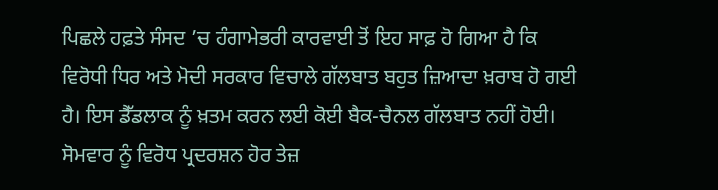ਪਿਛਲੇ ਹਫ਼ਤੇ ਸੰਸਦ ’ਚ ਹੰਗਾਮੇਭਰੀ ਕਾਰਵਾਈ ਤੋਂ ਇਹ ਸਾਫ਼ ਹੋ ਗਿਆ ਹੈ ਕਿ ਵਿਰੋਧੀ ਧਿਰ ਅਤੇ ਮੋਦੀ ਸਰਕਾਰ ਵਿਚਾਲੇ ਗੱਲਬਾਤ ਬਹੁਤ ਜ਼ਿਆਦਾ ਖ਼ਰਾਬ ਹੋ ਗਈ ਹੈ। ਇਸ ਡੈੱਡਲਾਕ ਨੂੰ ਖ਼ਤਮ ਕਰਨ ਲਈ ਕੋਈ ਬੈਕ-ਚੈਨਲ ਗੱਲਬਾਤ ਨਹੀਂ ਹੋਈ।
ਸੋਮਵਾਰ ਨੂੰ ਵਿਰੋਧ ਪ੍ਰਦਰਸ਼ਨ ਹੋਰ ਤੇਜ਼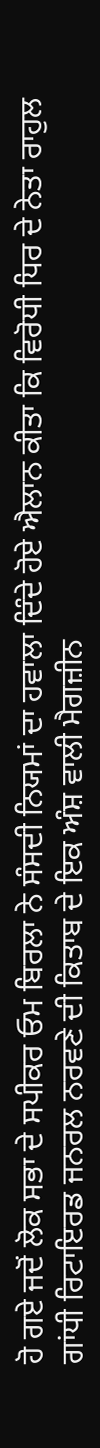ਹੋ ਗਏ ਜਦੋਂ ਲੋਕ ਸਭਾ ਦੇ ਸਪੀਕਰ ਓਮ ਬਿਰਲਾ ਨੇ ਸੰਸਦੀ ਨਿਯਮਾਂ ਦਾ ਹਵਾਲਾ ਦਿੰਦੇ ਹੋਏ ਐਲਾਨ ਕੀਤਾ ਕਿ ਵਿਰੋਧੀ ਧਿਰ ਦੇ ਨੇਤਾ ਰਾਹੁਲ ਗਾਂਧੀ ਰਿਟਾਇਰਡ ਜਨਰਲ ਨਰਵਣੇ ਦੀ ਕਿਤਾਬ ਦੇ ਇਕ ਅੰਸ਼ ਵਾਲੀ ਮੈਗਜ਼ੀਨ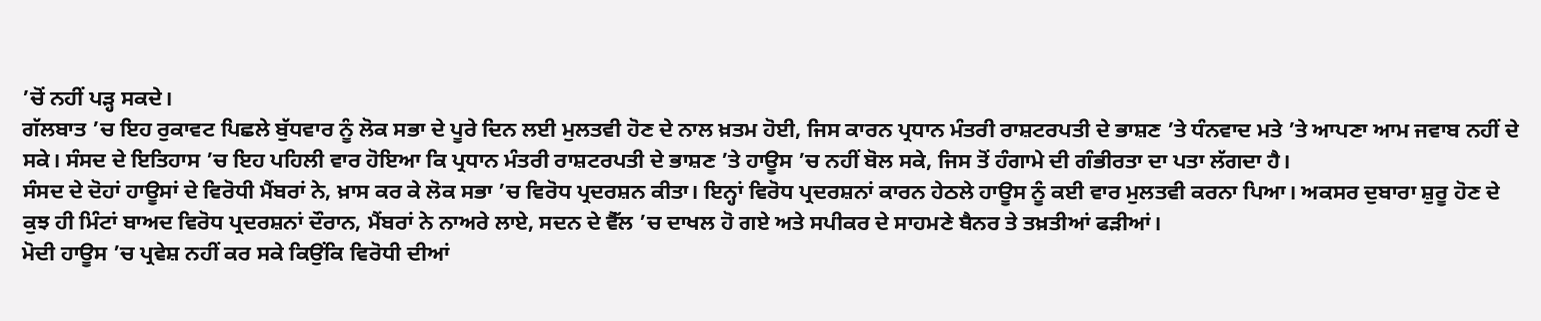’ਚੋਂ ਨਹੀਂ ਪੜ੍ਹ ਸਕਦੇ।
ਗੱਲਬਾਤ ’ਚ ਇਹ ਰੁਕਾਵਟ ਪਿਛਲੇ ਬੁੱਧਵਾਰ ਨੂੰ ਲੋਕ ਸਭਾ ਦੇ ਪੂਰੇ ਦਿਨ ਲਈ ਮੁਲਤਵੀ ਹੋਣ ਦੇ ਨਾਲ ਖ਼ਤਮ ਹੋਈ, ਜਿਸ ਕਾਰਨ ਪ੍ਰਧਾਨ ਮੰਤਰੀ ਰਾਸ਼ਟਰਪਤੀ ਦੇ ਭਾਸ਼ਣ ’ਤੇ ਧੰਨਵਾਦ ਮਤੇ ’ਤੇ ਆਪਣਾ ਆਮ ਜਵਾਬ ਨਹੀਂ ਦੇ ਸਕੇ। ਸੰਸਦ ਦੇ ਇਤਿਹਾਸ ’ਚ ਇਹ ਪਹਿਲੀ ਵਾਰ ਹੋਇਆ ਕਿ ਪ੍ਰਧਾਨ ਮੰਤਰੀ ਰਾਸ਼ਟਰਪਤੀ ਦੇ ਭਾਸ਼ਣ ’ਤੇ ਹਾਊਸ ’ਚ ਨਹੀਂ ਬੋਲ ਸਕੇ, ਜਿਸ ਤੋਂ ਹੰਗਾਮੇ ਦੀ ਗੰਭੀਰਤਾ ਦਾ ਪਤਾ ਲੱਗਦਾ ਹੈ।
ਸੰਸਦ ਦੇ ਦੋਹਾਂ ਹਾਊਸਾਂ ਦੇ ਵਿਰੋਧੀ ਮੈਂਬਰਾਂ ਨੇ, ਖ਼ਾਸ ਕਰ ਕੇ ਲੋਕ ਸਭਾ ’ਚ ਵਿਰੋਧ ਪ੍ਰਦਰਸ਼ਨ ਕੀਤਾ। ਇਨ੍ਹਾਂ ਵਿਰੋਧ ਪ੍ਰਦਰਸ਼ਨਾਂ ਕਾਰਨ ਹੇਠਲੇ ਹਾਊਸ ਨੂੰ ਕਈ ਵਾਰ ਮੁਲਤਵੀ ਕਰਨਾ ਪਿਆ। ਅਕਸਰ ਦੁਬਾਰਾ ਸ਼ੁਰੂ ਹੋਣ ਦੇ ਕੁਝ ਹੀ ਮਿੰਟਾਂ ਬਾਅਦ ਵਿਰੋਧ ਪ੍ਰਦਰਸ਼ਨਾਂ ਦੌਰਾਨ, ਮੈਂਬਰਾਂ ਨੇ ਨਾਅਰੇ ਲਾਏ, ਸਦਨ ਦੇ ਵੈੱਲ ’ਚ ਦਾਖਲ ਹੋ ਗਏ ਅਤੇ ਸਪੀਕਰ ਦੇ ਸਾਹਮਣੇ ਬੈਨਰ ਤੇ ਤਖ਼ਤੀਆਂ ਫੜੀਆਂ।
ਮੋਦੀ ਹਾਊਸ ’ਚ ਪ੍ਰਵੇਸ਼ ਨਹੀਂ ਕਰ ਸਕੇ ਕਿਉਂਕਿ ਵਿਰੋਧੀ ਦੀਆਂ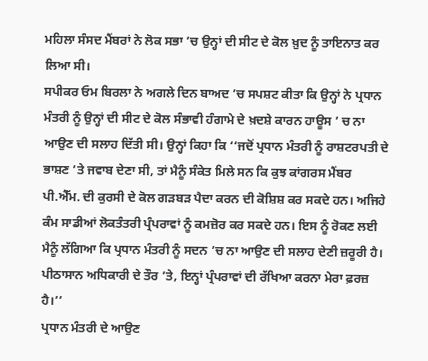ਮਹਿਲਾ ਸੰਸਦ ਮੈਂਬਰਾਂ ਨੇ ਲੋਕ ਸਭਾ ’ਚ ਉਨ੍ਹਾਂ ਦੀ ਸੀਟ ਦੇ ਕੋਲ ਖ਼ੁਦ ਨੂੰ ਤਾਇਨਾਤ ਕਰ ਲਿਆ ਸੀ।
ਸਪੀਕਰ ਓਮ ਬਿਰਲਾ ਨੇ ਅਗਲੇ ਦਿਨ ਬਾਅਦ ’ਚ ਸਪਸ਼ਟ ਕੀਤਾ ਕਿ ਉਨ੍ਹਾਂ ਨੇ ਪ੍ਰਧਾਨ ਮੰਤਰੀ ਨੂੰ ਉਨ੍ਹਾਂ ਦੀ ਸੀਟ ਦੇ ਕੋਲ ਸੰਭਾਵੀ ਹੰਗਾਮੇ ਦੇ ਖ਼ਦਸ਼ੇ ਕਾਰਨ ਹਾਊਸ ’ ਚ ਨਾ ਆਉਣ ਦੀ ਸਲਾਹ ਦਿੱਤੀ ਸੀ। ਉਨ੍ਹਾਂ ਕਿਹਾ ਕਿ ‘‘ਜਦੋਂ ਪ੍ਰਧਾਨ ਮੰਤਰੀ ਨੂੰ ਰਾਸ਼ਟਰਪਤੀ ਦੇ ਭਾਸ਼ਣ ’ਤੇ ਜਵਾਬ ਦੇਣਾ ਸੀ, ਤਾਂ ਮੈਨੂੰ ਸੰਕੇਤ ਮਿਲੇ ਸਨ ਕਿ ਕੁਝ ਕਾਂਗਰਸ ਮੈਂਬਰ ਪੀ.ਐੱਮ. ਦੀ ਕੁਰਸੀ ਦੇ ਕੋਲ ਗੜਬੜ ਪੈਦਾ ਕਰਨ ਦੀ ਕੋਸ਼ਿਸ਼ ਕਰ ਸਕਦੇ ਹਨ। ਅਜਿਹੇ ਕੰਮ ਸਾਡੀਆਂ ਲੋਕਤੰਤਰੀ ਪ੍ਰੰਪਰਾਵਾਂ ਨੂੰ ਕਮਜ਼ੋਰ ਕਰ ਸਕਦੇ ਹਨ। ਇਸ ਨੂੰ ਰੋਕਣ ਲਈ ਮੈਨੂੰ ਲੱਗਿਆ ਕਿ ਪ੍ਰਧਾਨ ਮੰਤਰੀ ਨੂੰ ਸਦਨ ’ਚ ਨਾ ਆਉਣ ਦੀ ਸਲਾਹ ਦੇਣੀ ਜ਼ਰੂਰੀ ਹੈ। ਪੀਠਾਸਾਨ ਅਧਿਕਾਰੀ ਦੇ ਤੌਰ ’ਤੇ, ਇਨ੍ਹਾਂ ਪ੍ਰੰਪਰਾਵਾਂ ਦੀ ਰੱਖਿਆ ਕਰਨਾ ਮੇਰਾ ਫ਼ਰਜ਼ ਹੈ।’’
ਪ੍ਰਧਾਨ ਮੰਤਰੀ ਦੇ ਆਉਣ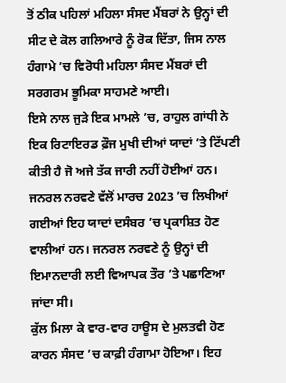ਤੋਂ ਠੀਕ ਪਹਿਲਾਂ ਮਹਿਲਾ ਸੰਸਦ ਮੈਂਬਰਾਂ ਨੇ ਉਨ੍ਹਾਂ ਦੀ ਸੀਟ ਦੇ ਕੋਲ ਗਲਿਆਰੇ ਨੂੰ ਰੋਕ ਦਿੱਤਾ, ਜਿਸ ਨਾਲ ਹੰਗਾਮੇ ’ਚ ਵਿਰੋਧੀ ਮਹਿਲਾ ਸੰਸਦ ਮੈਂਬਰਾਂ ਦੀ ਸਰਗਰਮ ਭੂਮਿਕਾ ਸਾਹਮਣੇ ਆਈ।
ਇਸੇ ਨਾਲ ਜੁੜੇ ਇਕ ਮਾਮਲੇ ’ਚ, ਰਾਹੁਲ ਗਾਂਧੀ ਨੇ ਇਕ ਰਿਟਾਇਰਡ ਫ਼ੌਜ ਮੁਖੀ ਦੀਆਂ ਯਾਦਾਂ ’ਤੇ ਟਿੱਪਣੀ ਕੀਤੀ ਹੈ ਜੋ ਅਜੇ ਤੱਕ ਜਾਰੀ ਨਹੀਂ ਹੋਈਆਂ ਹਨ। ਜਨਰਲ ਨਰਵਣੇ ਵੱਲੋਂ ਮਾਰਚ 2023 ’ਚ ਲਿਖੀਆਂ ਗਈਆਂ ਇਹ ਯਾਦਾਂ ਦਸੰਬਰ ’ਚ ਪ੍ਰਕਾਸ਼ਿਤ ਹੋਣ ਵਾਲੀਆਂ ਹਨ। ਜਨਰਲ ਨਰਵਣੇ ਨੂੰ ਉਨ੍ਹਾਂ ਦੀ ਇਮਾਨਦਾਰੀ ਲਈ ਵਿਆਪਕ ਤੌਰ ’ਤੇ ਪਛਾਣਿਆ ਜਾਂਦਾ ਸੀ।
ਕੁੱਲ ਮਿਲਾ ਕੇ ਵਾਰ-ਵਾਰ ਹਾਊਸ ਦੇ ਮੁਲਤਵੀ ਹੋਣ ਕਾਰਨ ਸੰਸਦ ’ਚ ਕਾਫ਼ੀ ਹੰਗਾਮਾ ਹੋਇਆ। ਇਹ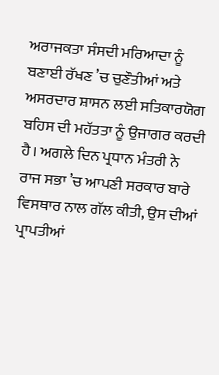ਅਰਾਜਕਤਾ ਸੰਸਦੀ ਮਰਿਆਦਾ ਨੂੰ ਬਣਾਈ ਰੱਖਣ ’ਚ ਚੁਣੌਤੀਆਂ ਅਤੇ ਅਸਰਦਾਰ ਸ਼ਾਸਨ ਲਈ ਸਤਿਕਾਰਯੋਗ ਬਹਿਸ ਦੀ ਮਹੱਤਤਾ ਨੂੰ ਉਜਾਗਰ ਕਰਦੀ ਹੈ। ਅਗਲੇ ਦਿਨ ਪ੍ਰਧਾਨ ਮੰਤਰੀ ਨੇ ਰਾਜ ਸਭਾ ’ਚ ਆਪਣੀ ਸਰਕਾਰ ਬਾਰੇ ਵਿਸਥਾਰ ਨਾਲ ਗੱਲ ਕੀਤੀ, ਉਸ ਦੀਆਂ ਪ੍ਰਾਪਤੀਆਂ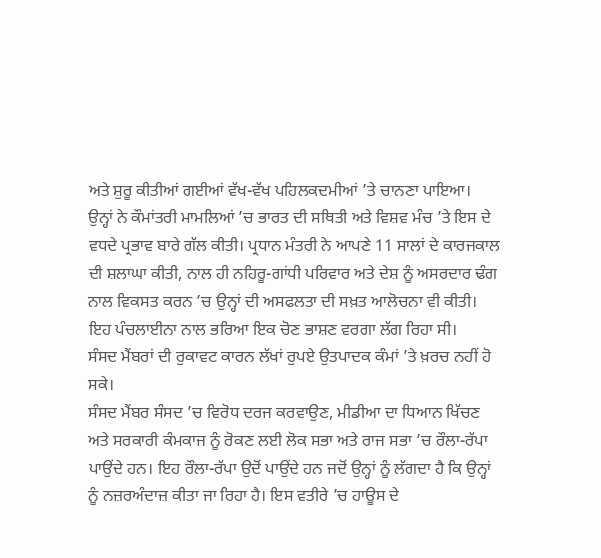ਅਤੇ ਸ਼ੁਰੂ ਕੀਤੀਆਂ ਗਈਆਂ ਵੱਖ-ਵੱਖ ਪਹਿਲਕਦਮੀਆਂ ’ਤੇ ਚਾਨਣਾ ਪਾਇਆ।
ਉਨ੍ਹਾਂ ਨੇ ਕੌਮਾਂਤਰੀ ਮਾਮਲਿਆਂ ’ਚ ਭਾਰਤ ਦੀ ਸਥਿਤੀ ਅਤੇ ਵਿਸ਼ਵ ਮੰਚ ’ਤੇ ਇਸ ਦੇ ਵਧਦੇ ਪ੍ਰਭਾਵ ਬਾਰੇ ਗੱਲ ਕੀਤੀ। ਪ੍ਰਧਾਨ ਮੰਤਰੀ ਨੇ ਆਪਣੇ 11 ਸਾਲਾਂ ਦੇ ਕਾਰਜਕਾਲ ਦੀ ਸ਼ਲਾਘਾ ਕੀਤੀ, ਨਾਲ ਹੀ ਨਹਿਰੂ-ਗਾਂਧੀ ਪਰਿਵਾਰ ਅਤੇ ਦੇਸ਼ ਨੂੰ ਅਸਰਦਾਰ ਢੰਗ ਨਾਲ ਵਿਕਸਤ ਕਰਨ ’ਚ ਉਨ੍ਹਾਂ ਦੀ ਅਸਫਲਤਾ ਦੀ ਸਖ਼ਤ ਆਲੋਚਨਾ ਵੀ ਕੀਤੀ। ਇਹ ਪੰਚਲਾਈਨਾ ਨਾਲ ਭਰਿਆ ਇਕ ਚੋਣ ਭਾਸ਼ਣ ਵਰਗਾ ਲੱਗ ਰਿਹਾ ਸੀ।
ਸੰਸਦ ਮੈਂਬਰਾਂ ਦੀ ਰੁਕਾਵਟ ਕਾਰਨ ਲੱਖਾਂ ਰੁਪਏ ਉਤਪਾਦਕ ਕੰਮਾਂ ’ਤੇ ਖ਼ਰਚ ਨਹੀਂ ਹੋ ਸਕੇ।
ਸੰਸਦ ਮੈਂਬਰ ਸੰਸਦ ’ਚ ਵਿਰੋਧ ਦਰਜ ਕਰਵਾਉਣ, ਮੀਡੀਆ ਦਾ ਧਿਆਨ ਖਿੱਚਣ ਅਤੇ ਸਰਕਾਰੀ ਕੰਮਕਾਜ ਨੂੰ ਰੋਕਣ ਲਈ ਲੋਕ ਸਭਾ ਅਤੇ ਰਾਜ ਸਭਾ ’ਚ ਰੌਲਾ-ਰੱਪਾ ਪਾਉਂਦੇ ਹਨ। ਇਹ ਰੌਲਾ-ਰੱਪਾ ਉਦੋਂ ਪਾਉਂਦੇ ਹਨ ਜਦੋਂ ਉਨ੍ਹਾਂ ਨੂੰ ਲੱਗਦਾ ਹੈ ਕਿ ਉਨ੍ਹਾਂ ਨੂੰ ਨਜ਼ਰਅੰਦਾਜ਼ ਕੀਤਾ ਜਾ ਰਿਹਾ ਹੈ। ਇਸ ਵਤੀਰੇ ’ਚ ਹਾਊਸ ਦੇ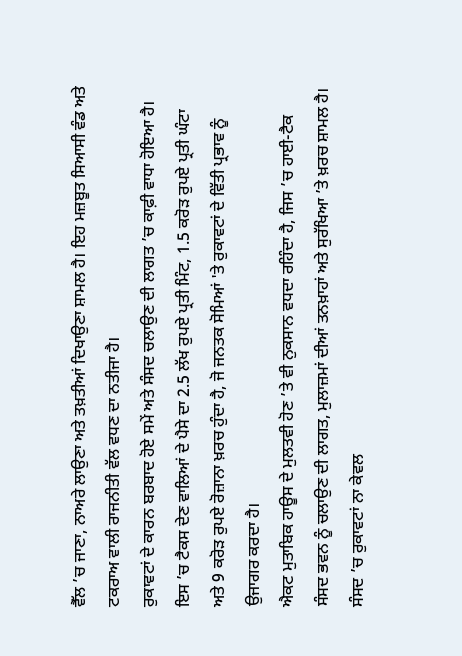ਵੈੱਲ ’ਚ ਜਾਣਾ, ਨਾਅਰੇ ਲਾਉਣਾ ਅਤੇ ਤਖ਼ਤੀਆਂ ਦਿਖਾਉਣਾ ਸ਼ਾਮਲ ਹੈ। ਇਹ ਮਜ਼ਬੂਤ ਸਿਆਸੀ ਵੰਡ ਅਤੇ ਟਕਰਾਅ ਵਾਲੀ ਰਾਜਨੀਤੀ ਵੱਲ ਵਧਣ ਦਾ ਨਤੀਜਾ ਹੈ।
ਰੁਕਾਵਟਾਂ ਦੇ ਕਾਰਨ ਬਰਬਾਦ ਹੋਏ ਸਮੇਂ ਅਤੇ ਸੰਸਦ ਚਲਾਉਣ ਦੀ ਲਾਗਤ ’ਚ ਕਾਫ਼ੀ ਵਾਧਾ ਹੋਇਆ ਹੈ। ਇਸ ’ਚ ਟੈਕਸ ਦੇਣ ਵਾਲਿਆਂ ਦੇ ਪੈਸੇ ਦਾ 2.5 ਲੱਖ ਰੁਪਏ ਪ੍ਰਤੀ ਮਿੰਟ, 1.5 ਕਰੋੜ ਰੁਪਏ ਪ੍ਰਤੀ ਘੰਟਾ ਅਤੇ 9 ਕਰੋੜ ਰੁਪਏ ਰੋਜ਼ਾਨਾ ਖ਼ਰਚ ਹੁੰਦਾ ਹੈ, ਜੋ ਜਨਤਕ ਸੋਮਿਆਂ 'ਤੇ ਰੁਕਾਵਟਾਂ ਦੇ ਵਿੱਤੀ ਪ੍ਰਭਾਵ ਨੂੰ ਉਜਾਗਰ ਕਰਦਾ ਹੈ।
ਐਕਟ ਮੁਤਾਬਿਕ ਹਾਊਸ ਦੇ ਮੁਲਤਵੀ ਹੋਣ ’ਤੇ ਵੀ ਨੁਕਸਾਨ ਵਧਦਾ ਰਹਿੰਦਾ ਹੈ, ਜਿਸ ’ਚ ਹਾਈ-ਟੈਕ ਸੰਸਦ ਭਵਨ ਨੂੰ ਚਲਾਉਣ ਦੀ ਲਾਗਤ, ਮੁਲਾਜ਼ਮਾਂ ਦੀਆਂ ਤਨਖ਼ਾਹਾਂ ਅਤੇ ਸੁਰੱਖਿਆ ’ਤੇ ਖ਼ਰਚ ਸ਼ਾਮਲ ਹੈ।
ਸੰਸਦ ’ਚ ਰੁਕਾਵਟਾਂ ਨਾ ਕੇਵਲ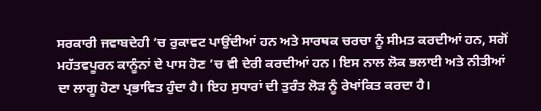ਸਰਕਾਰੀ ਜਵਾਬਦੇਹੀ ’ਚ ਰੁਕਾਵਟ ਪਾਉਂਦੀਆਂ ਹਨ ਅਤੇ ਸਾਰਥਕ ਚਰਚਾ ਨੂੰ ਸੀਮਤ ਕਰਦੀਆਂ ਹਨ, ਸਗੋਂ ਮਹੱਤਵਪੂਰਨ ਕਾਨੂੰਨਾਂ ਦੇ ਪਾਸ ਹੋਣ ’ਚ ਵੀ ਦੇਰੀ ਕਰਦੀਆਂ ਹਨ। ਇਸ ਨਾਲ ਲੋਕ ਭਲਾਈ ਅਤੇ ਨੀਤੀਆਂ ਦਾ ਲਾਗੂ ਹੋਣਾ ਪ੍ਰਭਾਵਿਤ ਹੁੰਦਾ ਹੈ। ਇਹ ਸੁਧਾਰਾਂ ਦੀ ਤੁਰੰਤ ਲੋੜ ਨੂੰ ਰੇਖਾਂਕਿਤ ਕਰਦਾ ਹੈ।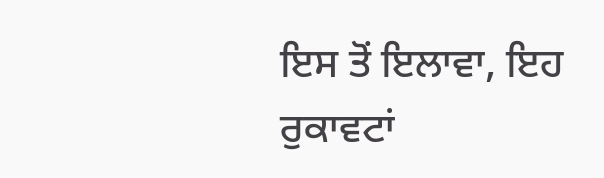ਇਸ ਤੋਂ ਇਲਾਵਾ, ਇਹ ਰੁਕਾਵਟਾਂ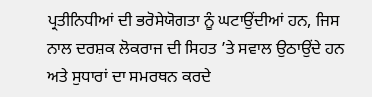ਪ੍ਰਤੀਨਿਧੀਆਂ ਦੀ ਭਰੋਸੇਯੋਗਤਾ ਨੂੰ ਘਟਾਉਂਦੀਆਂ ਹਨ, ਜਿਸ ਨਾਲ ਦਰਸ਼ਕ ਲੋਕਰਾਜ ਦੀ ਸਿਹਤ ’ਤੇ ਸਵਾਲ ਉਠਾਉਂਦੇ ਹਨ ਅਤੇ ਸੁਧਾਰਾਂ ਦਾ ਸਮਰਥਨ ਕਰਦੇ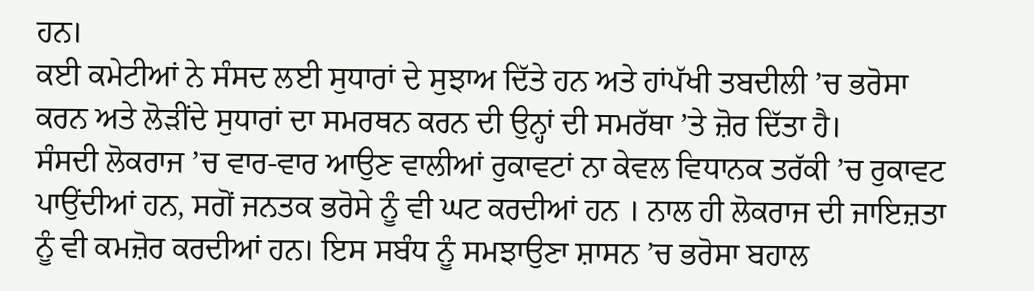ਹਨ।
ਕਈ ਕਮੇਟੀਆਂ ਨੇ ਸੰਸਦ ਲਈ ਸੁਧਾਰਾਂ ਦੇ ਸੁਝਾਅ ਦਿੱਤੇ ਹਨ ਅਤੇ ਹਾਂਪੱਖੀ ਤਬਦੀਲੀ ’ਚ ਭਰੋਸਾ ਕਰਨ ਅਤੇ ਲੋੜੀਂਦੇ ਸੁਧਾਰਾਂ ਦਾ ਸਮਰਥਨ ਕਰਨ ਦੀ ਉਨ੍ਹਾਂ ਦੀ ਸਮਰੱਥਾ ’ਤੇ ਜ਼ੋਰ ਦਿੱਤਾ ਹੈ।
ਸੰਸਦੀ ਲੋਕਰਾਜ ’ਚ ਵਾਰ-ਵਾਰ ਆਉਣ ਵਾਲੀਆਂ ਰੁਕਾਵਟਾਂ ਨਾ ਕੇਵਲ ਵਿਧਾਨਕ ਤਰੱਕੀ ’ਚ ਰੁਕਾਵਟ ਪਾਉਂਦੀਆਂ ਹਨ, ਸਗੋਂ ਜਨਤਕ ਭਰੋਸੇ ਨੂੰ ਵੀ ਘਟ ਕਰਦੀਆਂ ਹਨ । ਨਾਲ ਹੀ ਲੋਕਰਾਜ ਦੀ ਜਾਇਜ਼ਤਾ ਨੂੰ ਵੀ ਕਮਜ਼ੋਰ ਕਰਦੀਆਂ ਹਨ। ਇਸ ਸਬੰਧ ਨੂੰ ਸਮਝਾਉਣਾ ਸ਼ਾਸਨ ’ਚ ਭਰੋਸਾ ਬਹਾਲ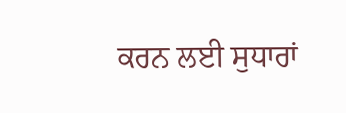ਕਰਨ ਲਈ ਸੁਧਾਰਾਂ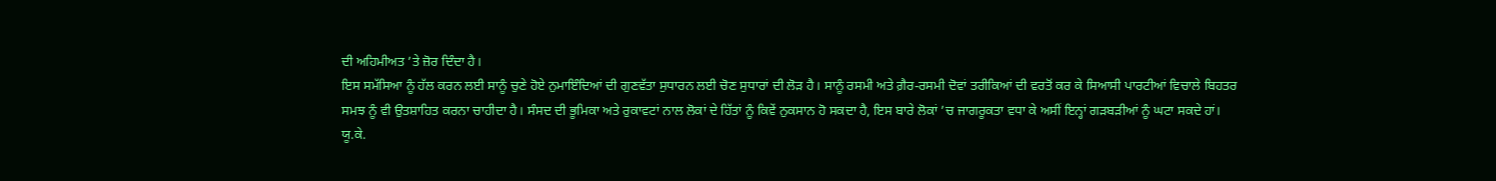ਦੀ ਅਹਿਮੀਅਤ ’ਤੇ ਜ਼ੋਰ ਦਿੰਦਾ ਹੈ।
ਇਸ ਸਮੱਸਿਆ ਨੂੰ ਹੱਲ ਕਰਨ ਲਈ ਸਾਨੂੰ ਚੁਣੇ ਹੋਏ ਨੁਮਾਇੰਦਿਆਂ ਦੀ ਗੁਣਵੱਤਾ ਸੁਧਾਰਨ ਲਈ ਚੋਣ ਸੁਧਾਰਾਂ ਦੀ ਲੋੜ ਹੈ। ਸਾਨੂੰ ਰਸਮੀ ਅਤੇ ਗ਼ੈਰ-ਰਸਮੀ ਦੋਵਾਂ ਤਰੀਕਿਆਂ ਦੀ ਵਰਤੋਂ ਕਰ ਕੇ ਸਿਆਸੀ ਪਾਰਟੀਆਂ ਵਿਚਾਲੇ ਬਿਹਤਰ ਸਮਝ ਨੂੰ ਵੀ ਉਤਸ਼ਾਹਿਤ ਕਰਨਾ ਚਾਹੀਦਾ ਹੈ। ਸੰਸਦ ਦੀ ਭੂਮਿਕਾ ਅਤੇ ਰੁਕਾਵਟਾਂ ਨਾਲ ਲੋਕਾਂ ਦੇ ਹਿੱਤਾਂ ਨੂੰ ਕਿਵੇਂ ਨੁਕਸਾਨ ਹੋ ਸਕਦਾ ਹੈ, ਇਸ ਬਾਰੇ ਲੋਕਾਂ ’ਚ ਜਾਗਰੂਕਤਾ ਵਧਾ ਕੇ ਅਸੀਂ ਇਨ੍ਹਾਂ ਗੜਬੜੀਆਂ ਨੂੰ ਘਟਾ ਸਕਦੇ ਹਾਂ।
ਯੂ.ਕੇ.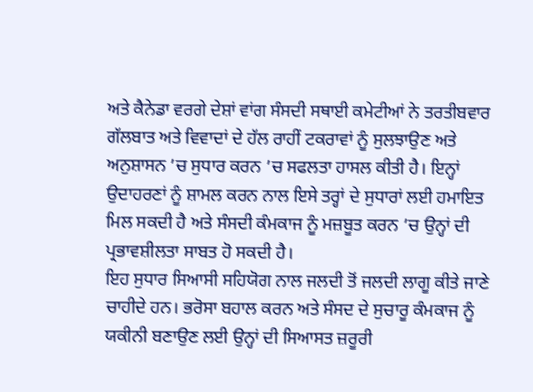ਅਤੇ ਕੈਨੇਡਾ ਵਰਗੇ ਦੇਸ਼ਾਂ ਵਾਂਗ ਸੰਸਦੀ ਸਥਾਈ ਕਮੇਟੀਆਂ ਨੇ ਤਰਤੀਬਵਾਰ ਗੱਲਬਾਤ ਅਤੇ ਵਿਵਾਦਾਂ ਦੇ ਹੱਲ ਰਾਹੀਂ ਟਕਰਾਵਾਂ ਨੂੰ ਸੁਲਝਾਉਣ ਅਤੇ ਅਨੁਸ਼ਾਸਨ ’ਚ ਸੁਧਾਰ ਕਰਨ ’ਚ ਸਫਲਤਾ ਹਾਸਲ ਕੀਤੀ ਹੈ। ਇਨ੍ਹਾਂ ਉਦਾਹਰਣਾਂ ਨੂੰ ਸ਼ਾਮਲ ਕਰਨ ਨਾਲ ਇਸੇ ਤਰ੍ਹਾਂ ਦੇ ਸੁਧਾਰਾਂ ਲਈ ਹਮਾਇਤ ਮਿਲ ਸਕਦੀ ਹੈ ਅਤੇ ਸੰਸਦੀ ਕੰਮਕਾਜ ਨੂੰ ਮਜ਼ਬੂਤ ਕਰਨ ’ਚ ਉਨ੍ਹਾਂ ਦੀ ਪ੍ਰਭਾਵਸ਼ੀਲਤਾ ਸਾਬਤ ਹੋ ਸਕਦੀ ਹੈ।
ਇਹ ਸੁਧਾਰ ਸਿਆਸੀ ਸਹਿਯੋਗ ਨਾਲ ਜਲਦੀ ਤੋਂ ਜਲਦੀ ਲਾਗੂ ਕੀਤੇ ਜਾਣੇ ਚਾਹੀਦੇ ਹਨ। ਭਰੋਸਾ ਬਹਾਲ ਕਰਨ ਅਤੇ ਸੰਸਦ ਦੇ ਸੁਚਾਰੂ ਕੰਮਕਾਜ ਨੂੰ ਯਕੀਨੀ ਬਣਾਉਣ ਲਈ ਉਨ੍ਹਾਂ ਦੀ ਸਿਆਸਤ ਜ਼ਰੂਰੀ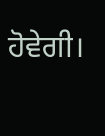ਹੋਵੇਗੀ।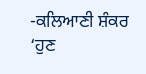-ਕਲਿਆਣੀ ਸ਼ੰਕਰ
‘ਹੁਣ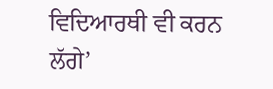ਵਿਦਿਆਰਥੀ ਵੀ ਕਰਨ ਲੱਗੇ’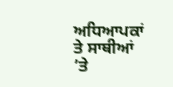ਅਧਿਆਪਕਾਂ ਤੇ ਸਾਥੀਆਂ ’ਤੇ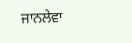ਜਾਨਲੇਵਾ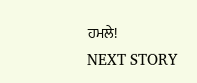ਹਮਲੇ!
NEXT STORY